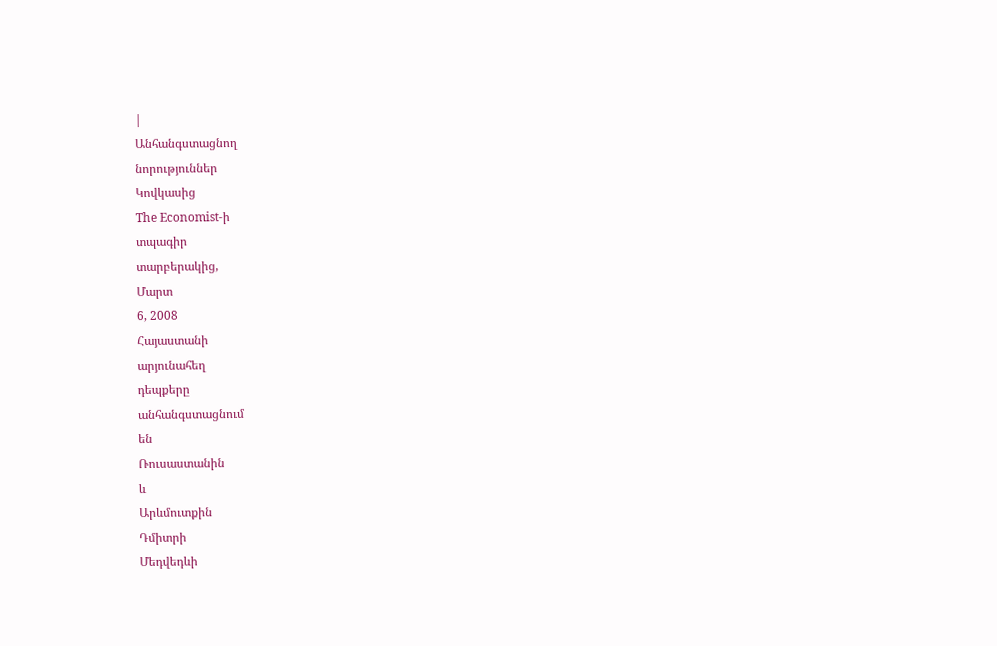|
Անհանգստացնող
նորություններ
Կովկասից
The Economist-ի
տպագիր
տարբերակից,
Մարտ
6, 2008
Հայաստանի
արյունահեղ
դեպքերը
անհանգստացնում
են
Ռուսաստանին
և
Արևմուտքին
Դմիտրի
Մեդվեդևի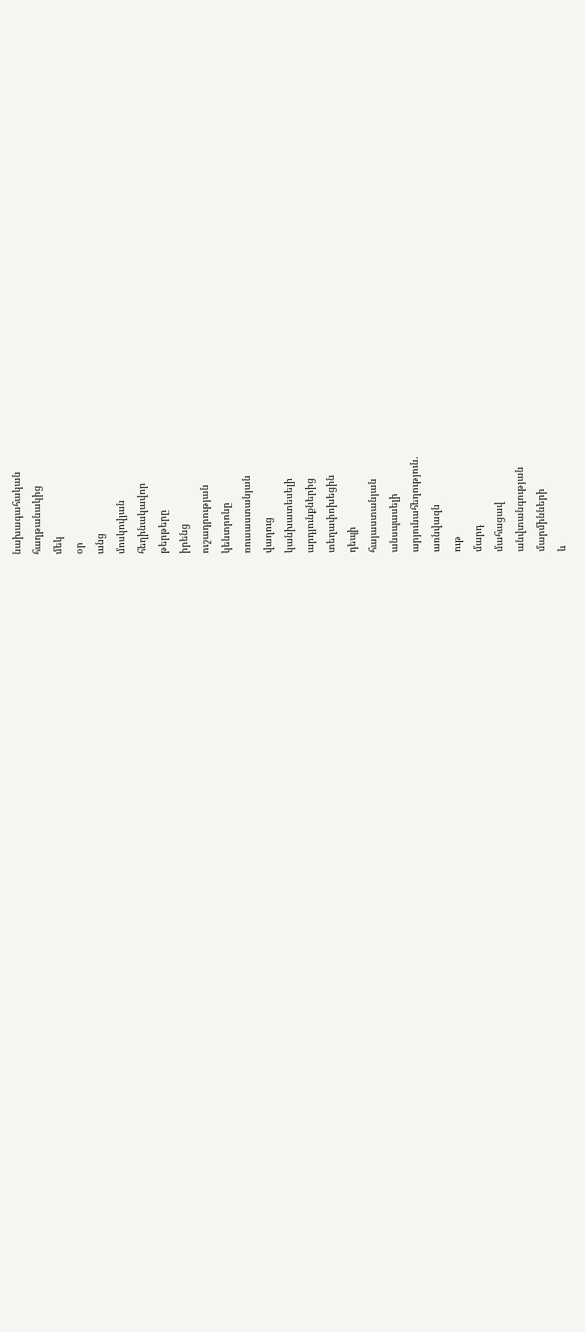նախագահական
հաղթանակից
մեկ
օր
անց
մոսկովյան
հեղինակավոր
թերթերը
իրենց
ուշադրության
կենտրոնը
ռուսաստանյան
վաղուց
կանխատեսելի
արդյունքներից
տեղափոխեցին
դեպի
հայաստանյան
անսպասելի
արյունահեղություն.
առնվազն
ութ
մարդ
մահացավ
անվտանգության
մարմինների
և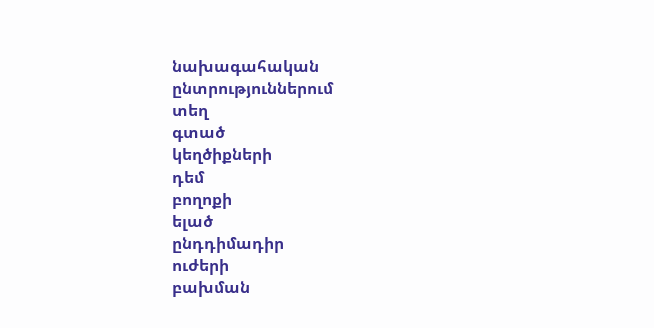նախագահական
ընտրություններում
տեղ
գտած
կեղծիքների
դեմ
բողոքի
ելած
ընդդիմադիր
ուժերի
բախման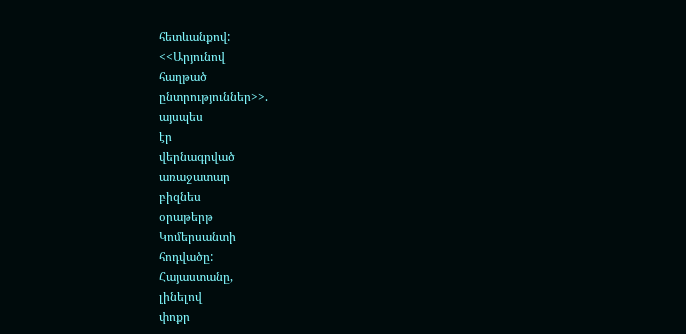հետևանքով:
<<Արյունով
հաղթած
ընտրություններ>>.
այսպես
էր
վերնագրված
առաջատար
բիզնես
օրաթերթ
Կոմերսանտի
հոդվածը:
Հայաստանը,
լինելով
փոքր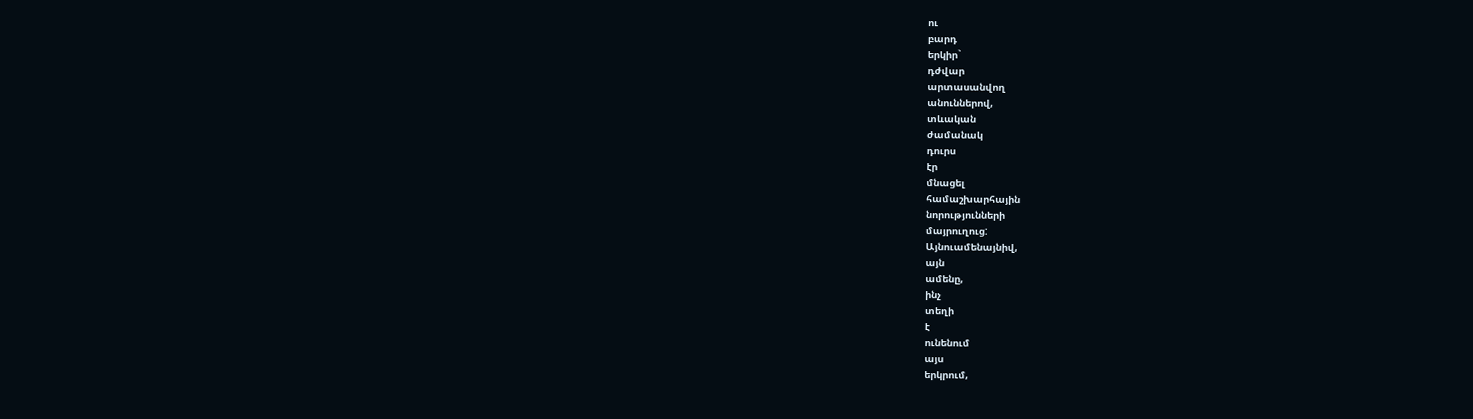ու
բարդ
երկիր`
դժվար
արտասանվող
անուններով,
տևական
ժամանակ
դուրս
էր
մնացել
համաշխարհային
նորությունների
մայրուղուց:
Այնուամենայնիվ,
այն
ամենը,
ինչ
տեղի
է
ունենում
այս
երկրում,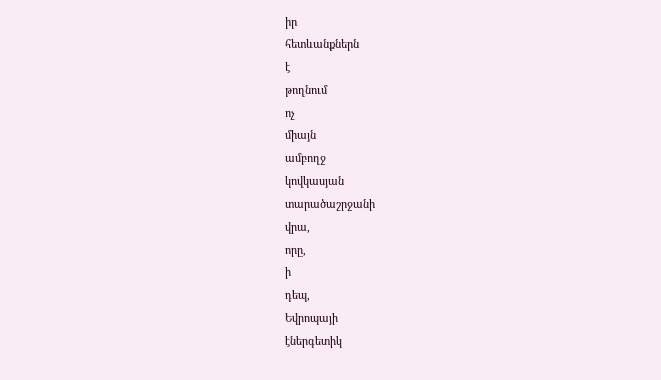իր
հետևանքներն
է
թողնում
ոչ
միայն
ամբողջ
կովկասյան
տարածաշրջանի
վրա,
որը,
ի
դեպ,
Եվրոպայի
էներգետիկ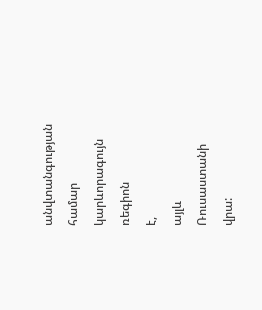անվտանգության
համար
կարևորագույն
ռեգիոն
է,
այլև
Ռուսաստանի
վրա: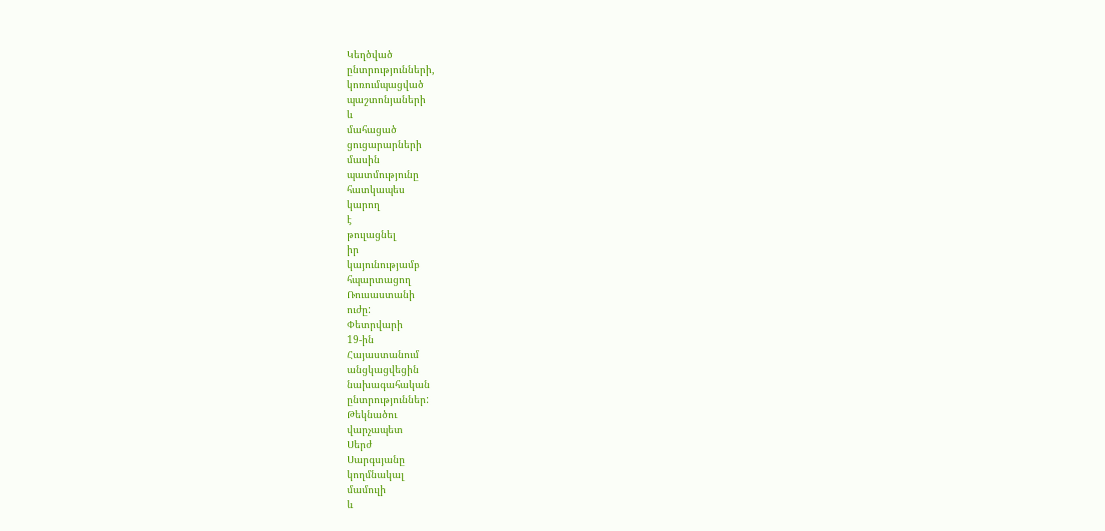Կեղծված
ընտրությունների,
կոռումպացված
պաշտոնյաների
և
մահացած
ցուցարարների
մասին
պատմությունը
հատկապես
կարող
է
թուլացնել
իր
կայունությամբ
հպարտացող
Ռուսաստանի
ուժը:
Փետրվարի
19-ին
Հայաստանում
անցկացվեցին
նախագահական
ընտրություններ:
Թեկնածու
վարչապետ
Սերժ
Սարգսյանը
կողմնակալ
մամուլի
և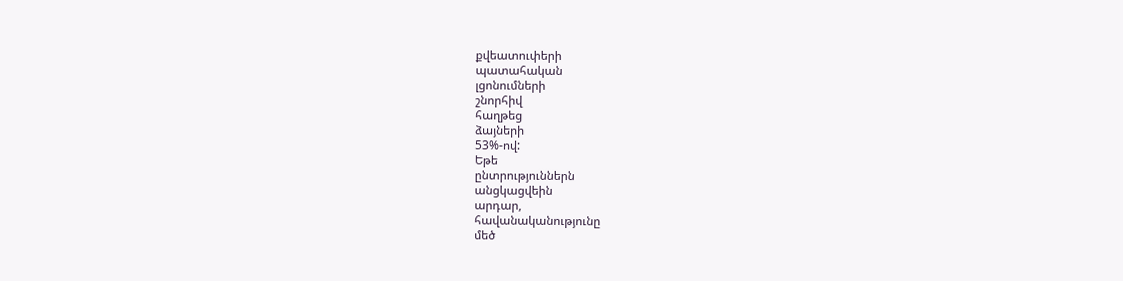քվեատուփերի
պատահական
լցոնումների
շնորհիվ
հաղթեց
ձայների
53%-ով:
Եթե
ընտրություններն
անցկացվեին
արդար,
հավանականությունը
մեծ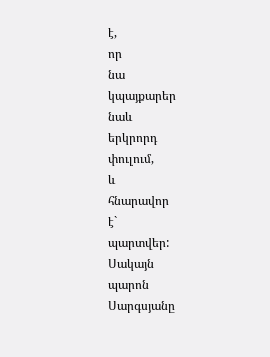է,
որ
նա
կպայքարեր
նաև
երկրորդ
փուլում,
և
հնարավոր
է`
պարտվեր:
Սակայն
պարոն
Սարգսյանը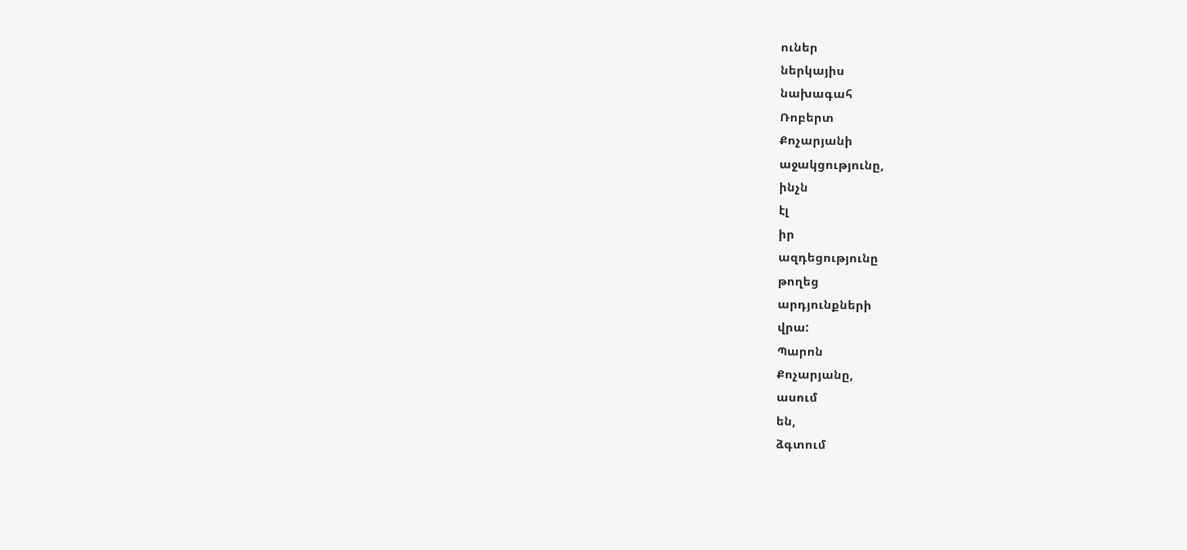ուներ
ներկայիս
նախագահ
Ռոբերտ
Քոչարյանի
աջակցությունը,
ինչն
էլ
իր
ազդեցությունը
թողեց
արդյունքների
վրա:
Պարոն
Քոչարյանը,
ասում
են,
ձգտում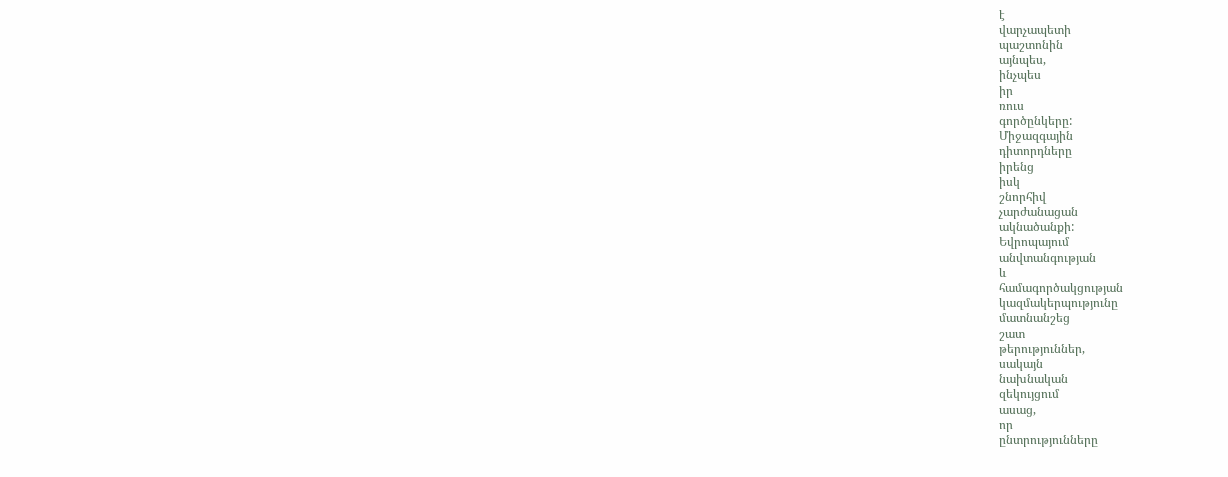է
վարչապետի
պաշտոնին
այնպես,
ինչպես
իր
ռուս
գործընկերը:
Միջազգային
դիտորդները
իրենց
իսկ
շնորհիվ
չարժանացան
ակնածանքի:
Եվրոպայում
անվտանգության
և
համագործակցության
կազմակերպությունը
մատնանշեց
շատ
թերություններ,
սակայն
նախնական
զեկույցում
ասաց,
որ
ընտրությունները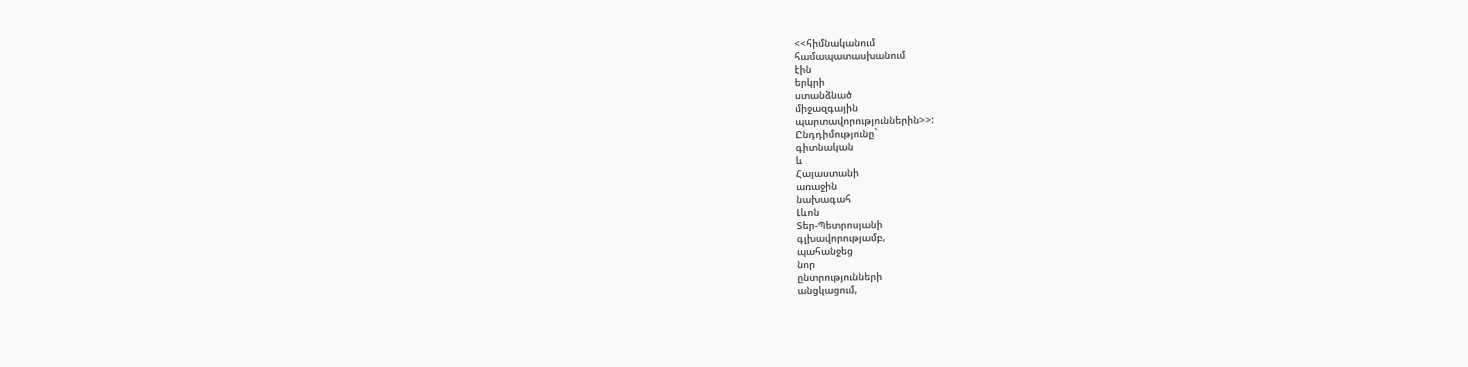<<հիմնականում
համապատասխանում
էին
երկրի
ստանձնած
միջազգային
պարտավորություններին>>:
Ընդդիմությունը`
գիտնական
և
Հայաստանի
առաջին
նախագահ
Լևոն
Տեր-Պետրոսյանի
գլխավորությամբ,
պահանջեց
նոր
ընտրությունների
անցկացում,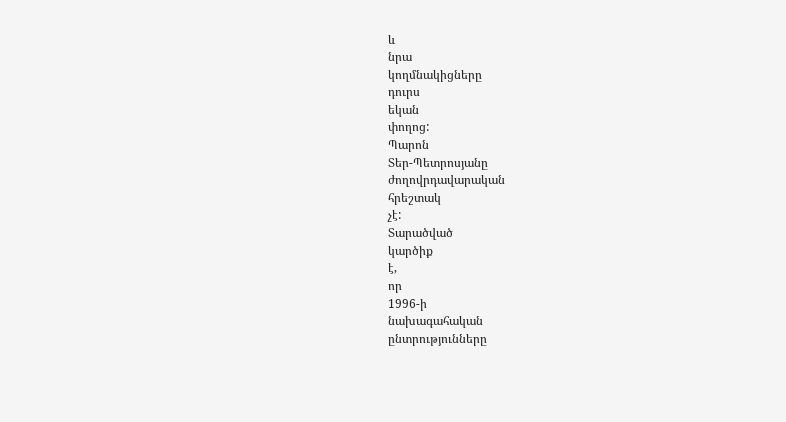և
նրա
կողմնակիցները
դուրս
եկան
փողոց:
Պարոն
Տեր-Պետրոսյանը
ժողովրդավարական
հրեշտակ
չէ:
Տարածված
կարծիք
է,
որ
1996-ի
նախագահական
ընտրությունները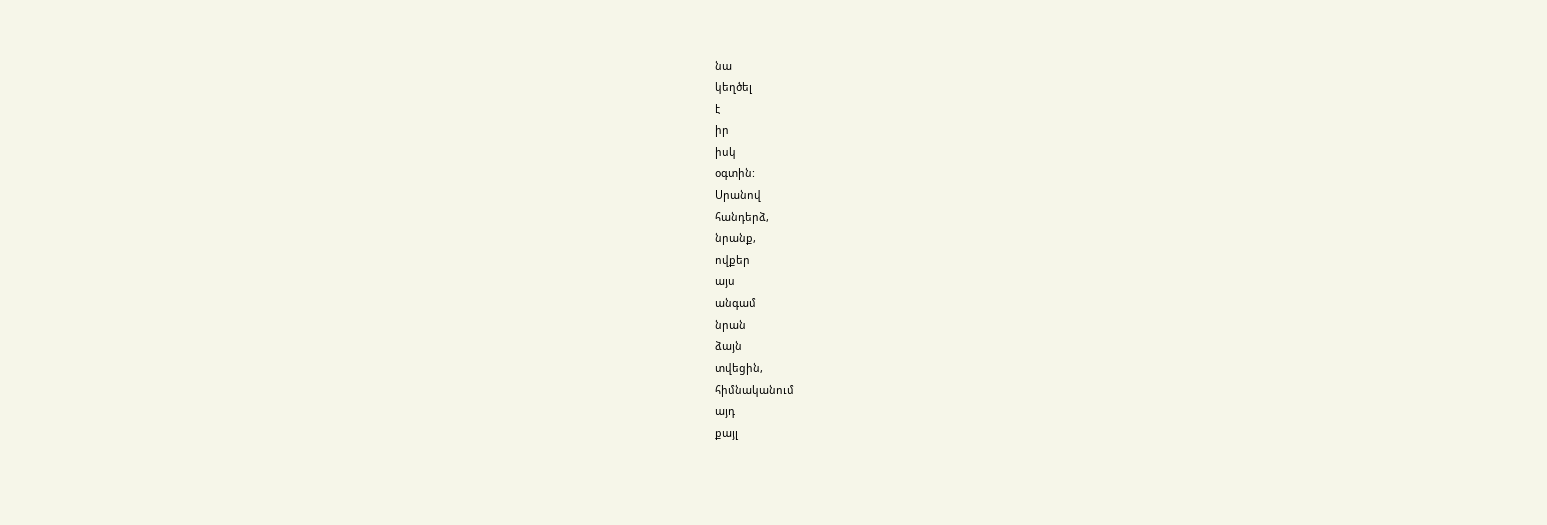նա
կեղծել
է
իր
իսկ
օգտին:
Սրանով
հանդերձ,
նրանք,
ովքեր
այս
անգամ
նրան
ձայն
տվեցին,
հիմնականում
այդ
քայլ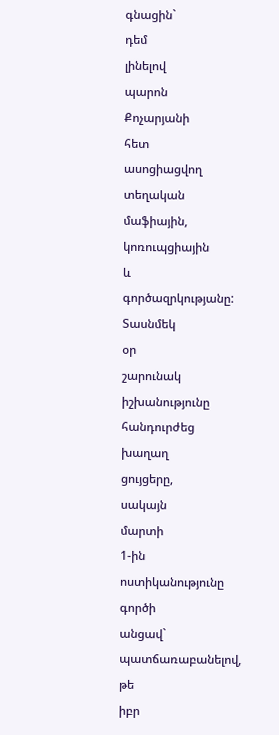գնացին`
դեմ
լինելով
պարոն
Քոչարյանի
հետ
ասոցիացվող
տեղական
մաֆիային,
կոռուպցիային
և
գործազրկությանը:
Տասնմեկ
օր
շարունակ
իշխանությունը
հանդուրժեց
խաղաղ
ցույցերը,
սակայն
մարտի
1-ին
ոստիկանությունը
գործի
անցավ`
պատճառաբանելով,
թե
իբր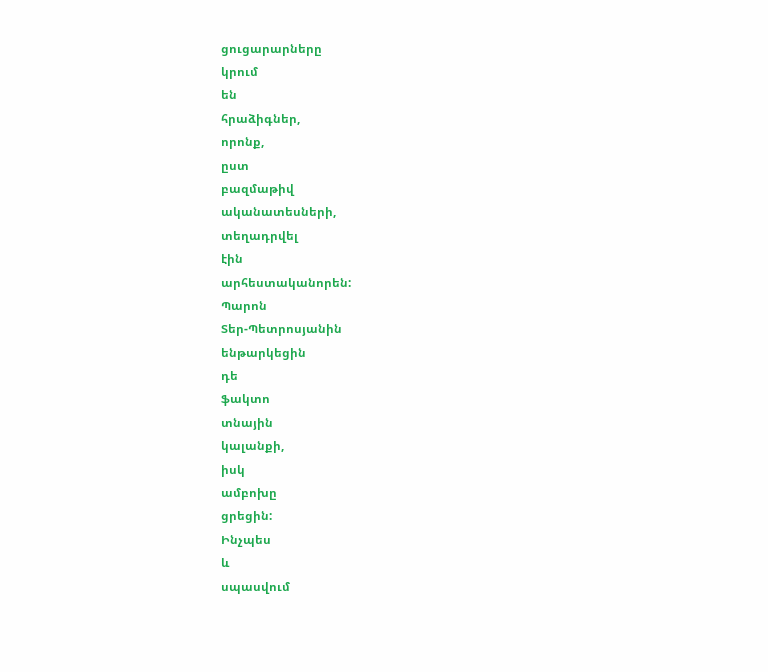ցուցարարները
կրում
են
հրաձիգներ,
որոնք,
ըստ
բազմաթիվ
ականատեսների,
տեղադրվել
էին
արհեստականորեն:
Պարոն
Տեր-Պետրոսյանին
ենթարկեցին
դե
ֆակտո
տնային
կալանքի,
իսկ
ամբոխը
ցրեցին:
Ինչպես
և
սպասվում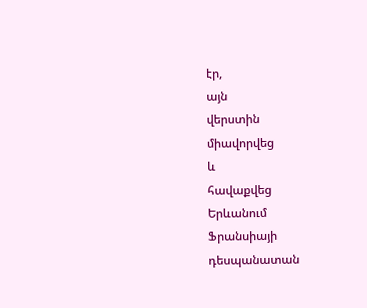էր,
այն
վերստին
միավորվեց
և
հավաքվեց
Երևանում
Ֆրանսիայի
դեսպանատան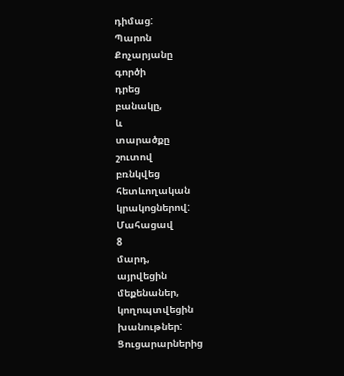դիմաց:
Պարոն
Քոչարյանը
գործի
դրեց
բանակը,
և
տարածքը
շուտով
բռնկվեց
հետևողական
կրակոցներով:
Մահացավ
8
մարդ,
այրվեցին
մեքենաներ,
կողոպտվեցին
խանութներ:
Ցուցարարներից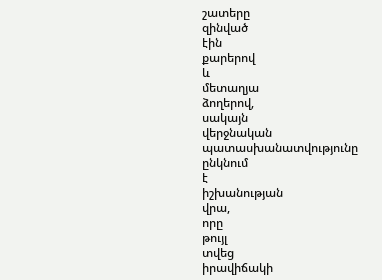շատերը
զինված
էին
քարերով
և
մետաղյա
ձողերով,
սակայն
վերջնական
պատասխանատվությունը
ընկնում
է
իշխանության
վրա,
որը
թույլ
տվեց
իրավիճակի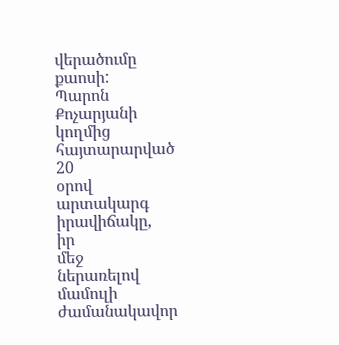վերածումը
քաոսի:
Պարոն
Քոչարյանի
կողմից
հայտարարված
20
օրով
արտակարգ
իրավիճակը,
իր
մեջ
ներառելով
մամուլի
ժամանակավոր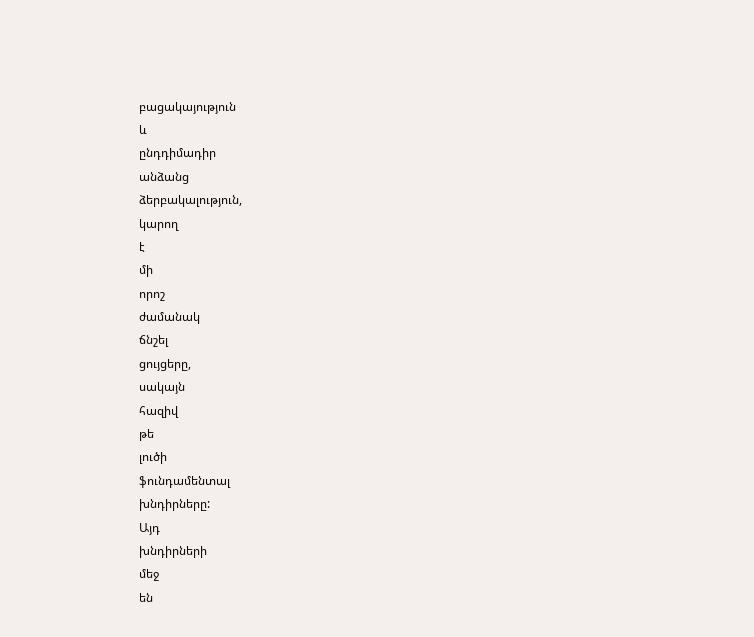բացակայություն
և
ընդդիմադիր
անձանց
ձերբակալություն,
կարող
է
մի
որոշ
ժամանակ
ճնշել
ցույցերը,
սակայն
հազիվ
թե
լուծի
ֆունդամենտալ
խնդիրները:
Այդ
խնդիրների
մեջ
են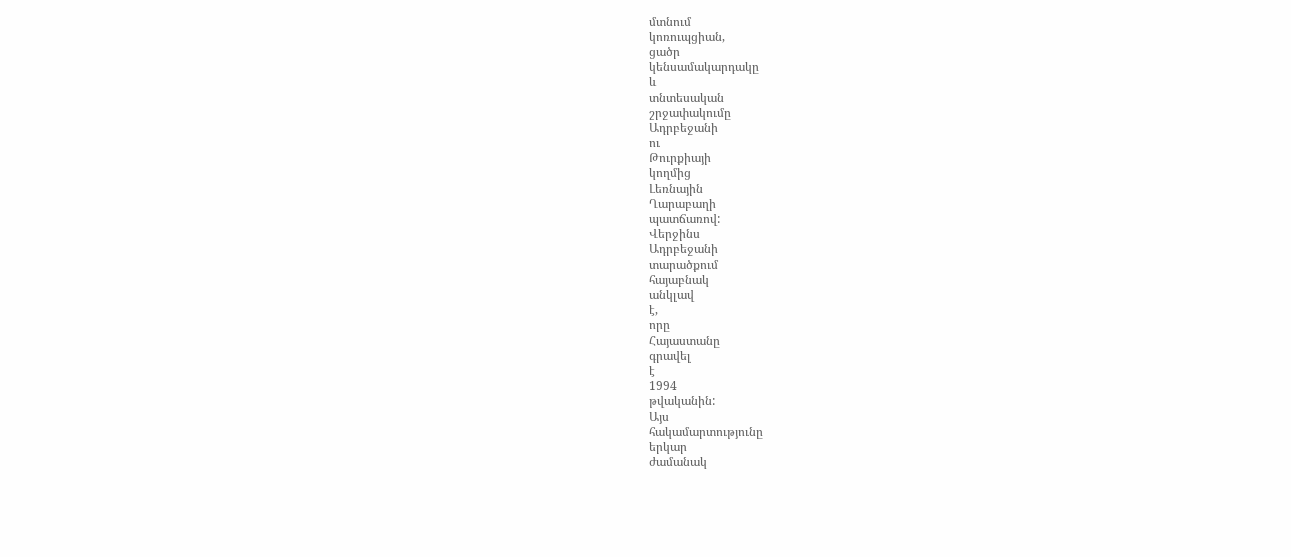մտնում
կոռուպցիան,
ցածր
կենսամակարդակը
և
տնտեսական
շրջափակումը
Ադրբեջանի
ու
Թուրքիայի
կողմից
Լեռնային
Ղարաբաղի
պատճառով:
Վերջինս
Ադրբեջանի
տարածքում
հայաբնակ
անկլավ
է,
որը
Հայաստանը
գրավել
է
1994
թվականին:
Այս
հակամարտությունը
երկար
ժամանակ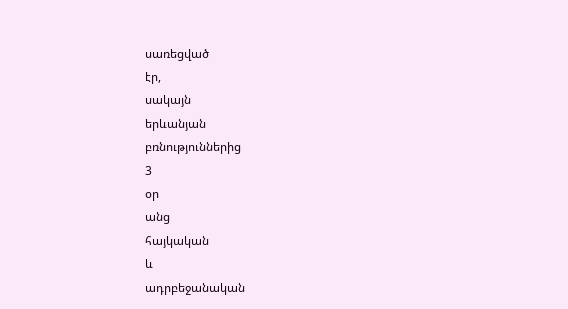սառեցված
էր,
սակայն
երևանյան
բռնություններից
3
օր
անց
հայկական
և
ադրբեջանական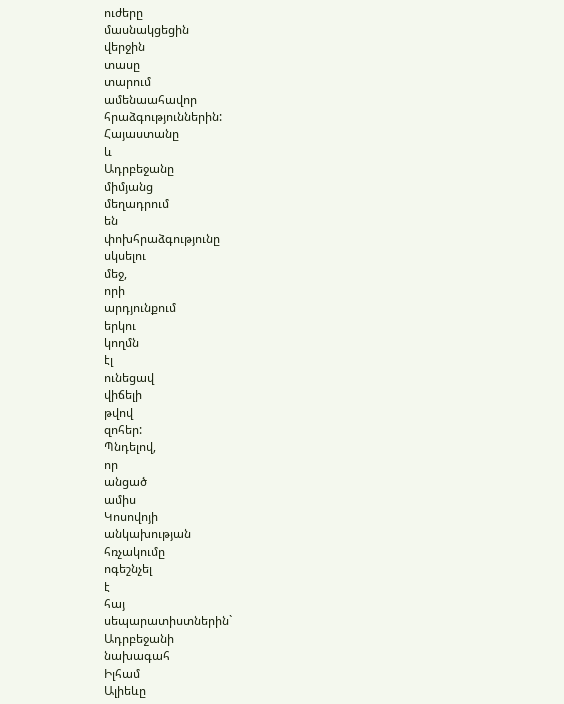ուժերը
մասնակցեցին
վերջին
տասը
տարում
ամենաահավոր
հրաձգություններին:
Հայաստանը
և
Ադրբեջանը
միմյանց
մեղադրում
են
փոխհրաձգությունը
սկսելու
մեջ,
որի
արդյունքում
երկու
կողմն
էլ
ունեցավ
վիճելի
թվով
զոհեր:
Պնդելով,
որ
անցած
ամիս
Կոսովոյի
անկախության
հռչակումը
ոգեշնչել
է
հայ
սեպարատիստներին`
Ադրբեջանի
նախագահ
Իլհամ
Ալիեևը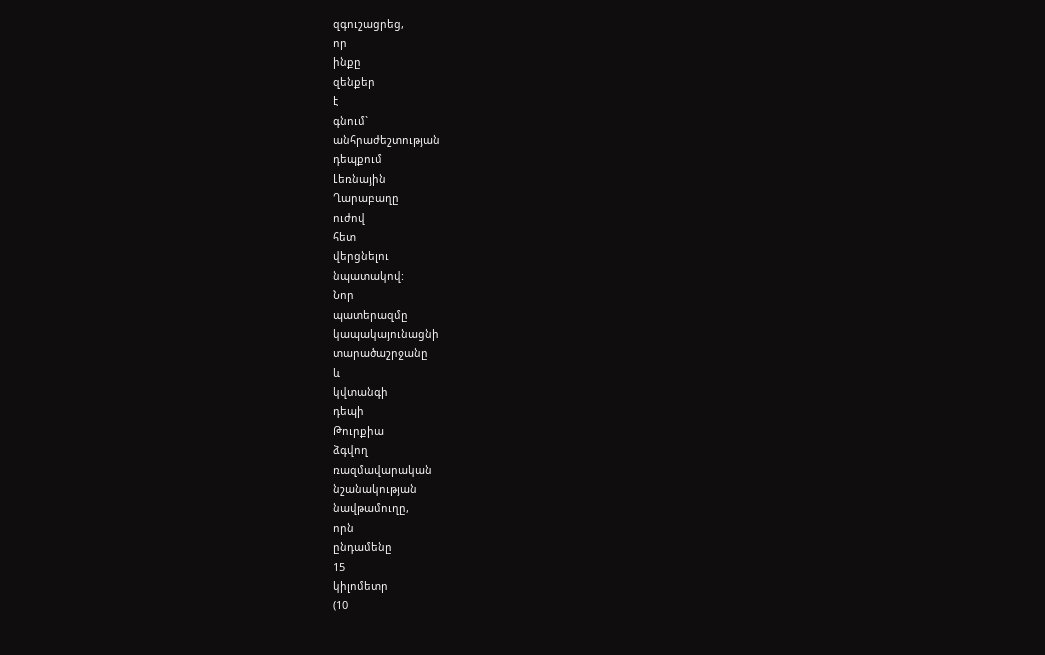զգուշացրեց,
որ
ինքը
զենքեր
է
գնում`
անհրաժեշտության
դեպքում
Լեռնային
Ղարաբաղը
ուժով
հետ
վերցնելու
նպատակով:
Նոր
պատերազմը
կապակայունացնի
տարածաշրջանը
և
կվտանգի
դեպի
Թուրքիա
ձգվող
ռազմավարական
նշանակության
նավթամուղը,
որն
ընդամենը
15
կիլոմետր
(10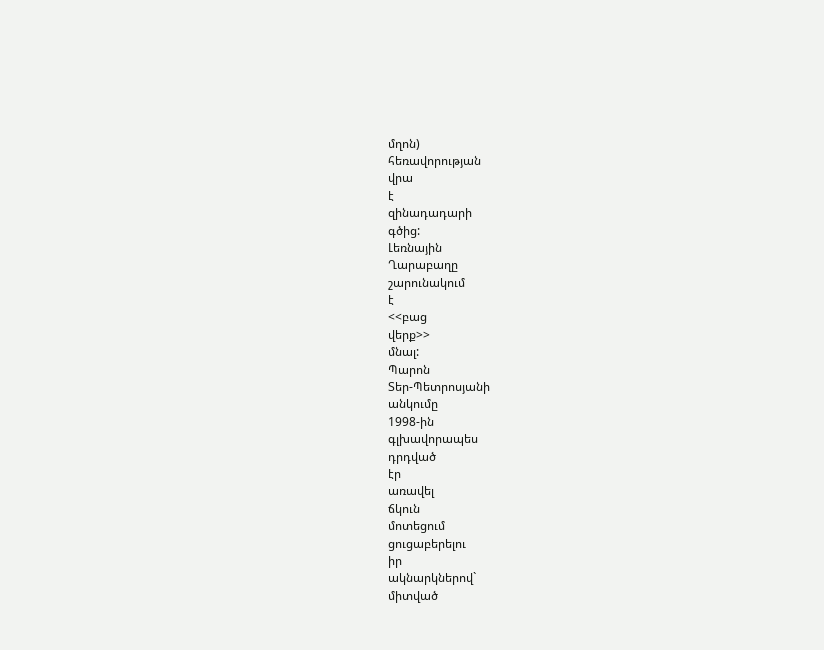մղոն)
հեռավորության
վրա
է
զինադադարի
գծից:
Լեռնային
Ղարաբաղը
շարունակում
է
<<բաց
վերք>>
մնալ:
Պարոն
Տեր-Պետրոսյանի
անկումը
1998-ին
գլխավորապես
դրդված
էր
առավել
ճկուն
մոտեցում
ցուցաբերելու
իր
ակնարկներով`
միտված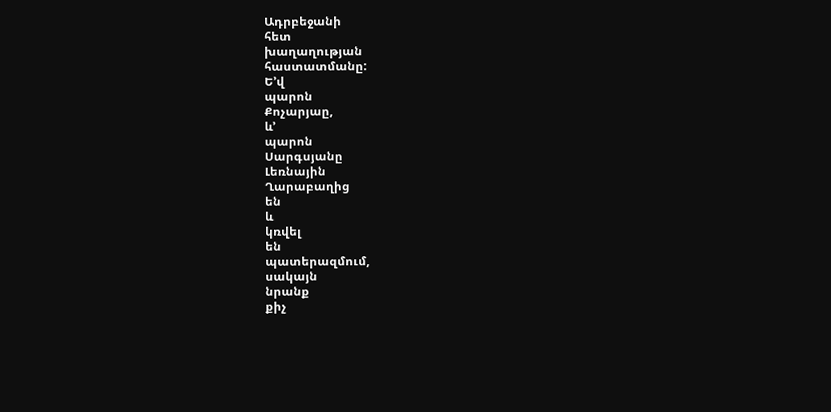Ադրբեջանի
հետ
խաղաղության
հաստատմանը:
Ե’վ
պարոն
Քոչարյաը,
և’
պարոն
Սարգսյանը
Լեռնային
Ղարաբաղից
են
և
կռվել
են
պատերազմում,
սակայն
նրանք
քիչ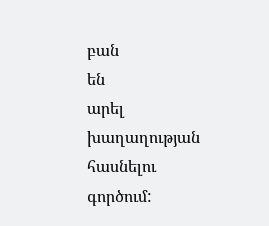բան
են
արել
խաղաղության
հասնելու
գործում: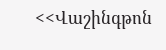<<Վաշինգթոն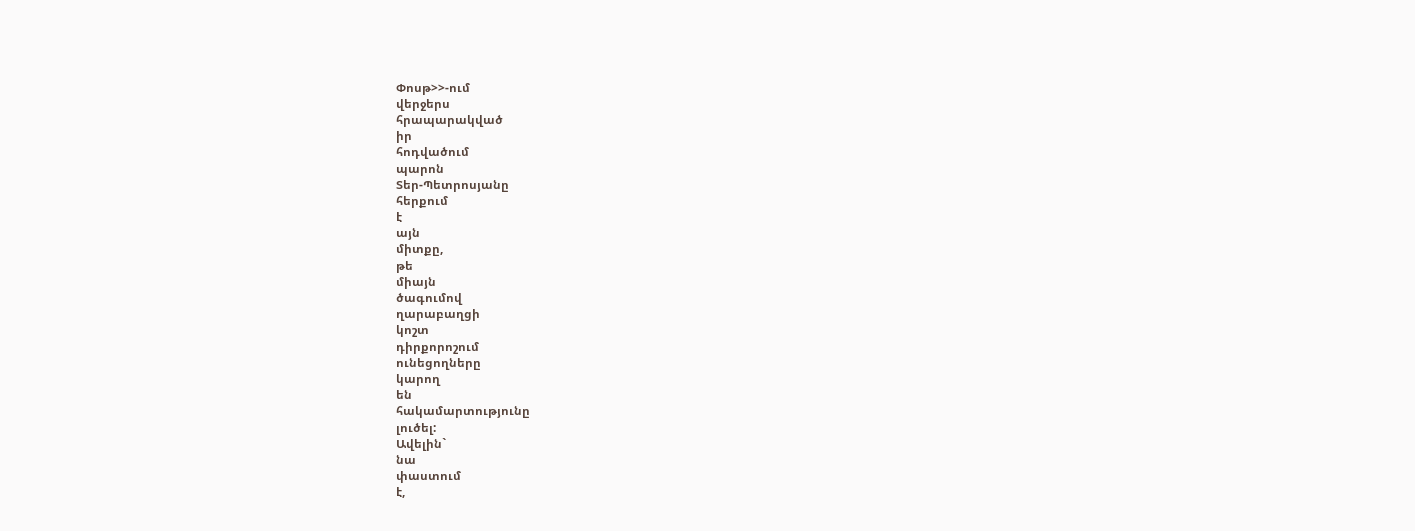Փոսթ>>-ում
վերջերս
հրապարակված
իր
հոդվածում
պարոն
Տեր-Պետրոսյանը
հերքում
է
այն
միտքը,
թե
միայն
ծագումով
ղարաբաղցի
կոշտ
դիրքորոշում
ունեցողները
կարող
են
հակամարտությունը
լուծել:
Ավելին`
նա
փաստում
է,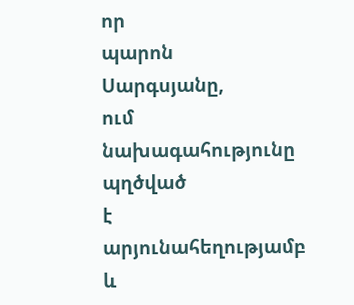որ
պարոն
Սարգսյանը,
ում
նախագահությունը
պղծված
է
արյունահեղությամբ
և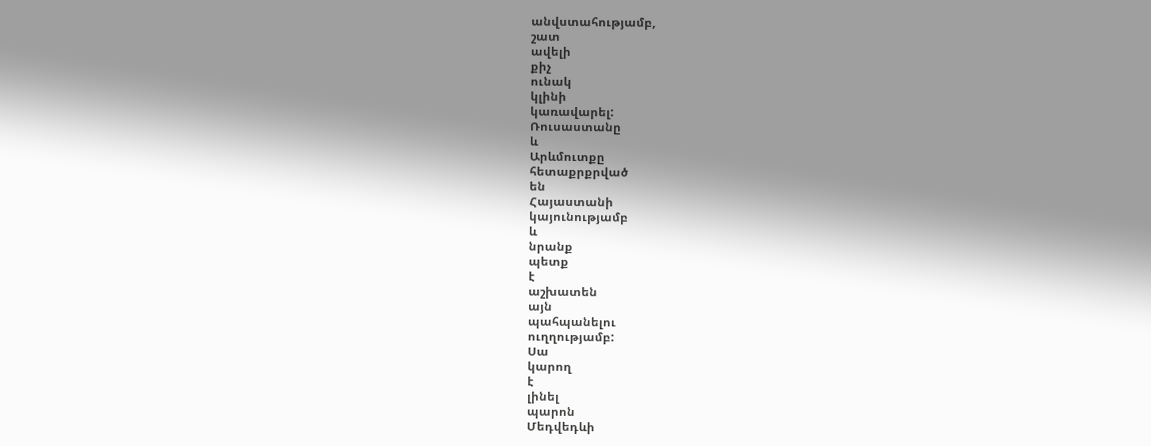անվստահությամբ,
շատ
ավելի
քիչ
ունակ
կլինի
կառավարել:
Ռուսաստանը
և
Արևմուտքը
հետաքրքրված
են
Հայաստանի
կայունությամբ
և
նրանք
պետք
է
աշխատեն
այն
պահպանելու
ուղղությամբ:
Սա
կարող
է
լինել
պարոն
Մեդվեդևի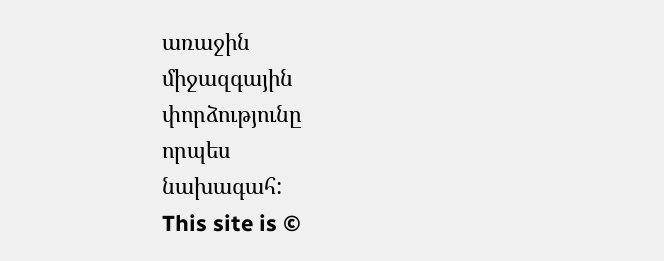առաջին
միջազգային
փորձությունը
որպես
նախագահ:
This site is ©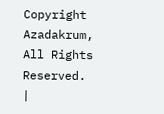Copyright Azadakrum, All Rights Reserved.
|